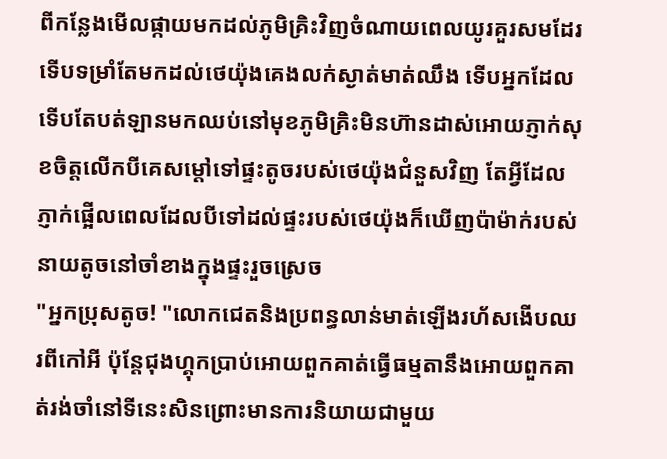ពីកន្លែងមើលផ្កាយមកដល់ភូមិគ្រិះវិញចំណាយពេលយូរគួរសមដែរទើបទម្រាំតែមកដល់ថេយ៉ុងគេងលក់ស្ងាត់មាត់ឈឹង ទើបអ្នកដែលទើបតែបត់ឡានមកឈប់នៅមុខភូមិគ្រិះមិនហ៊ានដាស់អោយភ្ញាក់សុខចិត្តលើកបីគេសម្តៅទៅផ្ទះតូចរបស់ថេយ៉ុងជំនួសវិញ តែអ្វីដែលភ្ញាក់ផ្អើលពេលដែលបីទៅដល់ផ្ទះរបស់ថេយ៉ុងក៏ឃើញប៉ាម៉ាក់របស់នាយតូចនៅចាំខាងក្នុងផ្ទះរួចស្រេច
"អ្នកប្រុសតូច! "លោកជេតនិងប្រពន្ធលាន់មាត់ឡើងរហ័សងើបឈរពីកៅអី ប៉ុន្តែជុងហ្គុកប្រាប់អោយពួកគាត់ធ្វើធម្មតានឹងអោយពួកគាត់រង់ចាំនៅទីនេះសិនព្រោះមានការនិយាយជាមួយ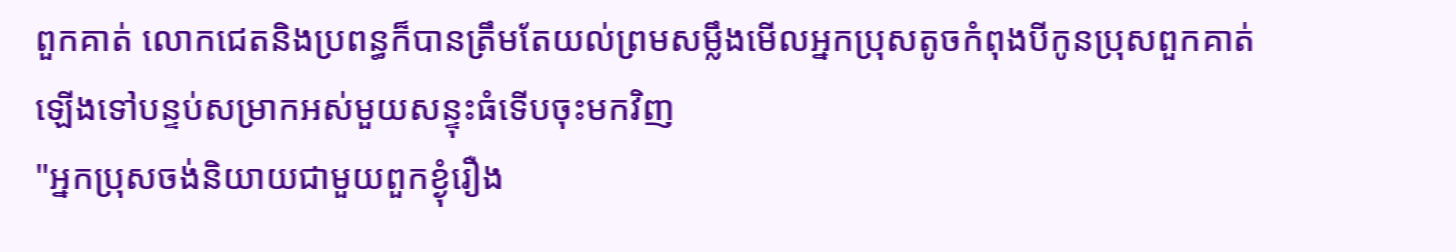ពួកគាត់ លោកជេតនិងប្រពន្ធក៏បានត្រឹមតែយល់ព្រមសម្លឹងមើលអ្នកប្រុសតូចកំពុងបីកូនប្រុសពួកគាត់ឡើងទៅបន្ទប់សម្រាកអស់មួយសន្ទុះធំទើបចុះមកវិញ
"អ្នកប្រុសចង់និយាយជាមួយពួកខ្ងុំរឿង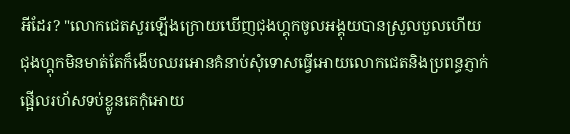អីដែរ? "លោកជេតសួរឡើងក្រោយឃើញជុងហ្គុកចូលអង្គុយបានស្រួលបួលហើយ
ជុងហ្គុកមិនមាត់តែក៏ងើបឈរអោនគំនាប់សុំទោសធ្វើអោយលោកជេតនិងប្រពន្ធភ្ញាក់ផ្អើលរហ័សទប់ខ្លូនគេកុំអោយ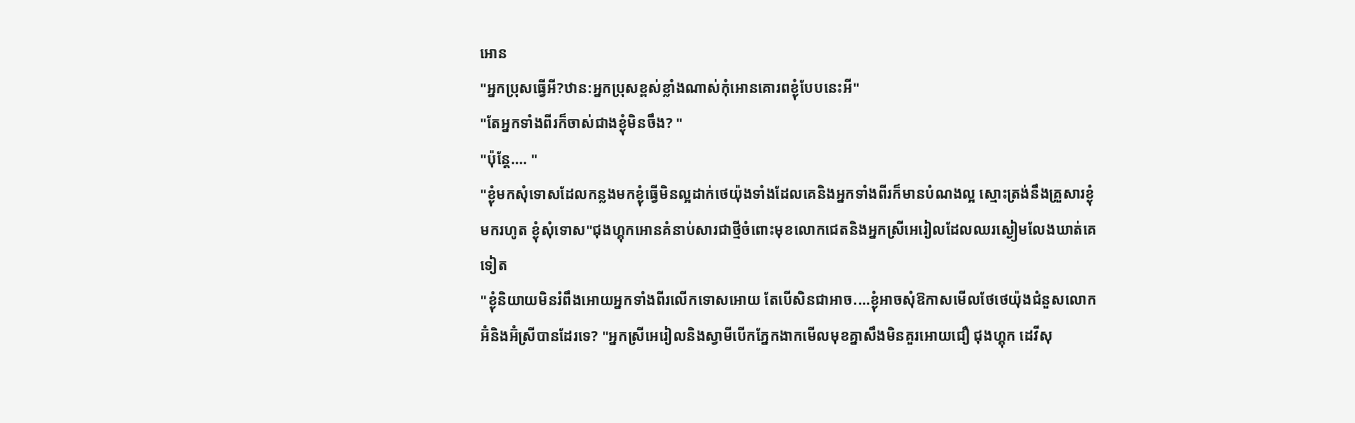អោន
"អ្នកប្រុសធ្វើអី?ឋាន:អ្នកប្រុសខ្ពស់ខ្លាំងណាស់កុំអោនគោរពខ្ងុំបែបនេះអី"
"តែអ្នកទាំងពីរក៏ចាស់ជាងខ្ងុំមិនចឹង? "
"ប៉ុន្តែ.... "
"ខ្ងុំមកសុំទោសដែលកន្លងមកខ្ងុំធ្វើមិនល្អដាក់ថេយ៉ុងទាំងដែលគេនិងអ្នកទាំងពីរក៏មានបំណងល្អ ស្មោះត្រង់នឹងគ្រួសារខ្ងុំមករហូត ខ្ងុំសុំទោស"ជុងហ្គុកអោនគំនាប់សារជាថ្មីចំពោះមុខលោកជេតនិងអ្នកស្រីអេរៀលដែលឈរស្ងៀមលែងឃាត់គេទៀត
"ខ្ងុំនិយាយមិនរំពឹងអោយអ្នកទាំងពីរលើកទោសអោយ តែបើសិនជាអាច....ខ្ងុំអាចសុំឱកាសមើលថែថេយ៉ុងជំនួសលោកអ៊ំនិងអ៊ំស្រីបានដែរទេ? "អ្នកស្រីអេរៀលនិងស្វាមីបើកភ្នែកងាកមើលមុខគ្នាសឹងមិនគួរអោយជឿ ជុងហ្គុក ដេវីសុ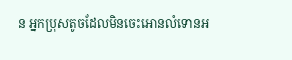ន អ្នកប្រុសតូចដែលមិនចេះអោនលំទោនអ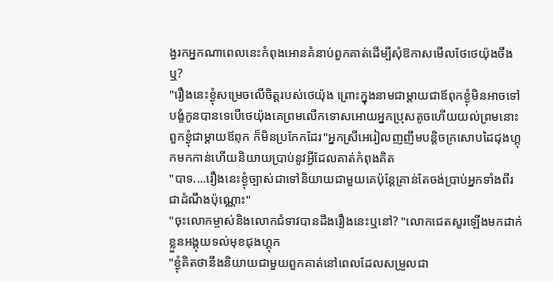ង្វរកអ្នកណាពេលនេះកំពុងអោនគំនាប់ពួកគាត់ដើម្បីសុំឱកាសមើលថែថេយ៉ុងចឹងឬ?
"រឿងនេះខ្ងុំសម្រេចលើចិត្តរបស់ថេយ៉ុង ព្រោះក្នុងនាមជាម្តាយជាឪពុកខ្ងុំមិនអាចទៅបង្ខំកូនបានទេបើថេយ៉ុងគេព្រមលើកទោសអោយអ្នកប្រុសតូចហើយយល់ព្រមនោះពួកខ្ងុំជាម្តាយឪពុក ក៏មិនប្រកែកដែរ"អ្នកស្រីអេរៀលញញឹមបន្តិចក្រសោបដៃជុងហ្គុកមកកាន់ហើយនិយាយប្រាប់នូវអ្វីដែលគាត់កំពុងគិត
"បាទ....រឿងនេះខ្ងុំច្បាស់ជាទៅនិយាយជាមួយគេប៉ុន្តែគ្រាន់តែចង់ប្រាប់អ្នកទាំងពីរជាដំណឹងប៉ុណ្ណោះ"
"ចុះលោកម្ចាស់និងលោកជំទាវបានដឹងរឿងនេះឬនៅ? "លោកជេតសួរឡើងមកដាក់ខ្លួនអង្គុយទល់មុខជុងហ្គុក
"ខ្ងុំគិតថានឹងនិយាយជាមួយពួកគាត់នៅពេលដែលសម្រួលជា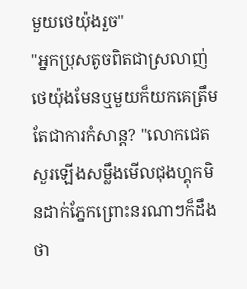មួយថេយ៉ុងរួច"
"អ្នកប្រុសតូចពិតជាស្រលាញ់ថេយ៉ុងមែនឬមួយក៏យកគេត្រឹមតែជាការកំសាន្ត? "លោកជេតសួរឡើងសម្លឹងមើលជុងហ្គុកមិនដាក់ភ្នែកព្រោះនរណាៗក៏ដឹងថា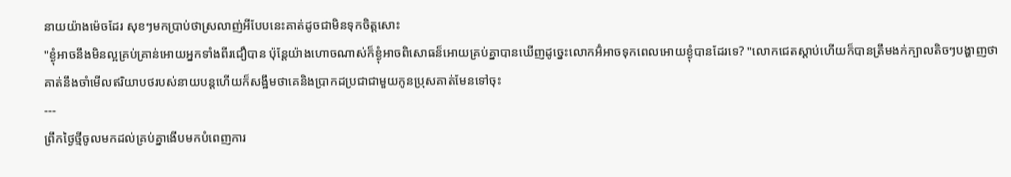នាយយ៉ាងម៉េចដែរ សុខៗមកប្រាប់ថាស្រលាញ់អីបែបនេះគាត់ដូចជាមិនទុកចិត្តសោះ
"ខ្ងុំអាចនឹងមិនល្អគ្រប់គ្រាន់អោយអ្នកទាំងពីរជឿបាន ប៉ុន្តែយ៉ាងហោចណាស់ក៏ខ្ងុំអាចពិសោធន៏អោយគ្រប់គ្នាបានឃើញដូច្នេះលោកអ៊ំអាចទុកពេលអោយខ្ងុំបានដែរទេ? "លោកជេតស្តាប់ហើយក៏បានត្រឹមងក់ក្បាលតិចៗបង្ហាញថាគាត់នឹងចាំមើលឥរិយាបថរបស់នាយបន្តហើយក៏សង្ឋឹមថាគេនិងប្រាកដប្រជាជាមួយកូនប្រុសគាត់មែនទៅចុះ
---
ព្រឹកថ្ងៃថ្មីចូលមកដល់គ្រប់គ្នាងើបមកបំពេញការ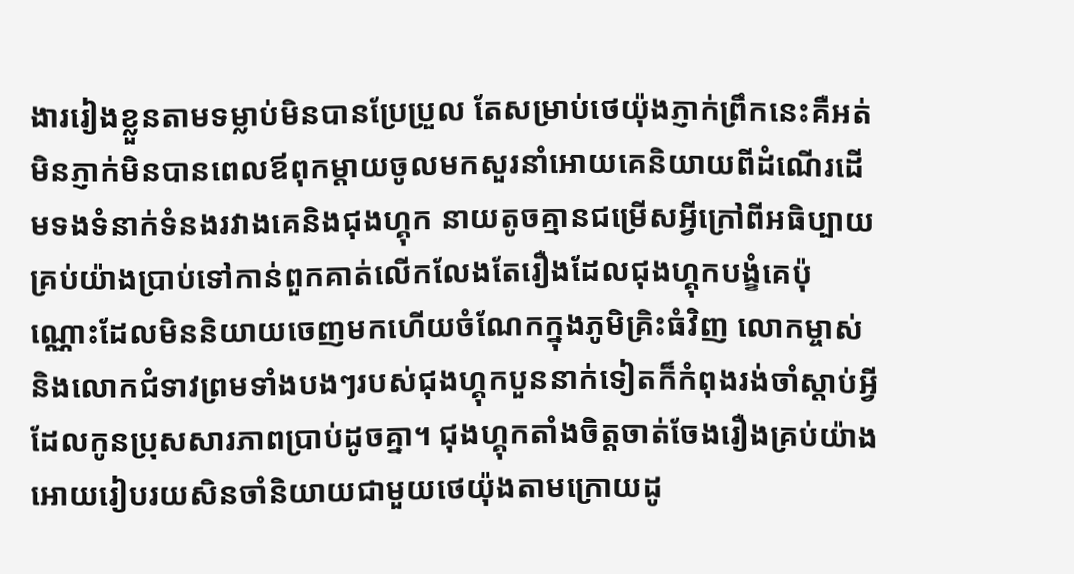ងាររៀងខ្លួនតាមទម្លាប់មិនបានប្រែប្រួល តែសម្រាប់ថេយ៉ុងភ្ញាក់ព្រឹកនេះគឺអត់មិនភ្ញាក់មិនបានពេលឪពុកម្តាយចូលមកសួរនាំអោយគេនិយាយពីដំណើរដើមទងទំនាក់ទំនងរវាងគេនិងជុងហ្គុក នាយតូចគ្មានជម្រើសអ្វីក្រៅពីអធិប្បាយគ្រប់យ៉ាងប្រាប់ទៅកាន់ពួកគាត់លើកលែងតែរឿងដែលជុងហ្គុកបង្ខំគេប៉ុណ្ណោះដែលមិននិយាយចេញមកហើយចំណែកក្នុងភូមិគ្រិះធំវិញ លោកម្ចាស់និងលោកជំទាវព្រមទាំងបងៗរបស់ជុងហ្គុកបួននាក់ទៀតក៏កំពុងរង់ចាំស្តាប់អ្វីដែលកូនប្រុសសារភាពប្រាប់ដូចគ្នា។ ជុងហ្គុកតាំងចិត្តចាត់ចែងរឿងគ្រប់យ៉ាងអោយរៀបរយសិនចាំនិយាយជាមួយថេយ៉ុងតាមក្រោយដូ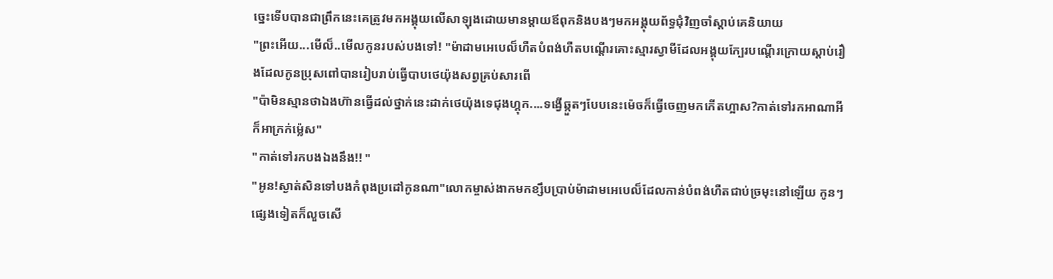ច្នេះទើបបានជាព្រឹកនេះគេត្រូវមកអង្គុយលើសាឡុងដោយមានម្តាយឪពុកនិងបងៗមកអង្គុយព័ទ្ធជុំវិញចាំស្តាប់គេនិយាយ
"ព្រះអើយ...មើល៏..មើលកូនរបស់បងទៅ! "ម៉ាដាមអេបេល៏ហឺតបំពង់ហឺតបណ្តើរគោះស្មារស្វាមីដែលអង្គុយក្បែរបណ្តើរក្រោយស្តាប់រឿងដែលកូនប្រុសពៅបានរៀបរាប់ធ្វើបាបថេយ៉ុងសព្វគ្រប់សារពើ
"ប៉ាមិនស្មានថាឯងហ៊ានធ្វើដល់ថ្នាក់នេះដាក់ថេយ៉ុងទេជុងហ្គុក....ទង្វើឆ្កួតៗបែបនេះម៉េចក៏ធ្វើចេញមកកើតហ្អាស?កាត់ទៅរកអាណាអីក៏អាក្រក់ម្ល៉េស"
"កាត់ទៅរកបងឯងនឹង!! "
"អូន!ស្ងាត់សិនទៅបងកំពុងប្រដៅកូនណា"លោកម្ចាស់ងាកមកខ្សឹបប្រាប់ម៉ាដាមអេបេល៏ដែលកាន់បំពង់ហឺតជាប់ច្រមុះនៅឡើយ កូនៗផ្សេងទៀតក៏លួចសើ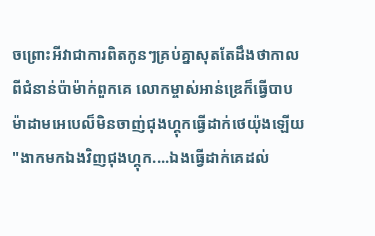ចព្រោះអីវាជាការពិតកូនៗគ្រប់គ្នាសុតតែដឹងថាកាលពីជំនាន់ប៉ាម៉ាក់ពួកគេ លោកម្ចាស់អាន់ឌ្រេក៏ធ្វើបាបម៉ាដាមអេបេល៏មិនចាញ់ជុងហ្គុកធ្វើដាក់ថេយ៉ុងឡើយ
"ងាកមកឯងវិញជុងហ្គុក....ឯងធ្វើដាក់គេដល់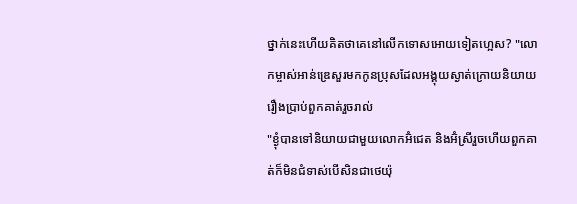ថ្នាក់នេះហើយគិតថាគេនៅលើកទោសអោយទៀតហ្អេស? "លោកម្ចាស់អាន់ឌ្រេសួរមកកូនប្រុសដែលអង្គុយស្ងាត់ក្រោយនិយាយរឿងប្រាប់ពួកគាត់រួចរាល់
"ខ្ងុំបានទៅនិយាយជាមួយលោកអ៊ំជេត និងអ៊ំស្រីរួចហើយពួកគាត់ក៏មិនជំទាស់បើសិនជាថេយ៉ុ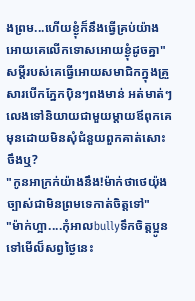ងព្រម...ហើយខ្ងុំក៏នឹងធ្វើគ្រប់យ៉ាងអោយគេលើកទោសអោយខ្ងុំដូចគ្នា"សម្តីរបស់គេធ្វើអោយសមាជិកក្នុងគ្រួសារបើកភ្នែកប៉ិនៗពងមាន់ អត់មាត់ៗលេងទៅនិយាយជាមួយម្តាយឪពុកគេមុនដោយមិនសុំជំនួយពួកគាត់សោះចឹងឬ?
"កូនអាក្រក់យ៉ាងនឹង!ម៉ាក់ថាថេយ៉ុងច្បាស់ជាមិនព្រមទេកាត់ចិត្តទៅ"
"ម៉ាក់ហ្អា....កុំអាលbullyទឹកចិត្តប្អូនទៅមើល៏សព្វថ្ងៃនេះ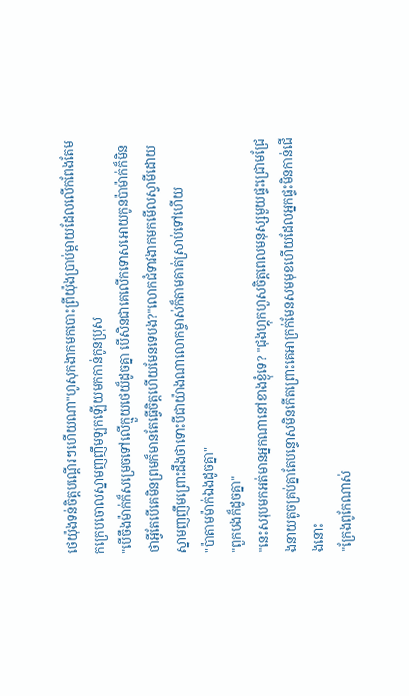ថេយ៉ុងទន់ចិត្តបណ្តើរៗហើយណា"ហូសុកងាកមកបោះព្រីយ៉ុងប្រាប់ម្តាយដែលលើកពែងតែមកក្រេបចោលស្នាមញញឹមឡកឡើយមកកាន់កូនប្រុស
"បើចឹងម៉ាក់ក៏សម្រេចទៅលើក្មួយថេយ៏ដូចគ្នា បើសិនជាគេលើកទោសអោយកូនប៉ាម៉ាក់ក៏មិនថាអ្វីតែបើគេមិនព្រមក៏មានតែធ្វើចិត្តហើយមែនទេបង?"លោកជំទាវងាកមកមើលស្វាមីដោយស្នាមញញឹមព្រោះដឹងថាទោះបីជាយ៉ាងណាលោកម្ចាស់ក៏តាមគាត់ស្រាប់ទៅហើយ
"ប៉ាតាមម៉ាក់ឯងដូចគ្នា"
"ពួកបងក៏ដូចគ្នា"
"នេះសរុបមកអត់មានអ្នកណានៅខាងខ្ងុំទេ? "ជុងហ្គុកហួសចិត្តពេលមនុស្សមួយផ្ទះជ្រោមជ្រែងនាយតូចគ្រប់គ្នាតែបន្ទោសមិនកើតព្រោះគេអាក្រក់មែនសមមុខហើយដែលអ្នកផ្ទះមិនកាន់ជើងនោះ
"ក្រែងពូកែណាស់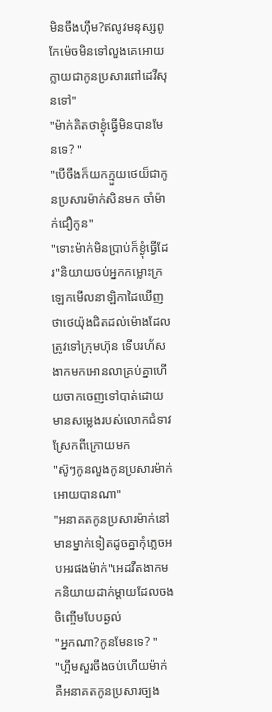មិនចឹងហ៊ឹម?ឥលូវមនុស្សពូកែម៉េចមិនទៅលួងគេអោយក្លាយជាកូនប្រសារពៅដេវីសុនទៅ"
"ម៉ាក់គិតថាខ្ងុំធ្វើមិនបានមែនទេ? "
"បើចឹងក៏យកក្មួយថេយ៏ជាកូនប្រសារម៉ាក់សិនមក ចាំម៉ាក់ជឿកូន"
"ទោះម៉ាក់មិនប្រាប់ក៏ខ្ងុំធ្វើដែរ"និយាយចប់អ្នកកម្លោះក្រឡេកមើលនាឡិកាដៃឃើញថាថេយ៉ុងជិតដល់ម៉ោងដែលត្រូវទៅក្រុមហ៊ុន ទើបរហ័សងាកមកអោនលាគ្រប់គ្នាហើយចាកចេញទៅបាត់ដោយមានសម្លេងរបស់លោកជំទាវស្រែកពីក្រោយមក
"ស៊ូៗកូនលួងកូនប្រសារម៉ាក់អោយបានណា"
"អនាគតកូនប្រសារម៉ាក់នៅមានម្នាក់ទៀតដូចគ្នាកុំភ្លេចអបអរផងម៉ាក់"អេដវឺតងាកមកនិយាយដាក់ម្តាយដែលចងចិញ្ចើមបែបឆ្ងល់
"អ្នកណា?កូនមែនទេ? "
"ហ្អឹមសួរចឹងចប់ហើយម៉ាក់ គឺអនាគតកូនប្រសារច្បង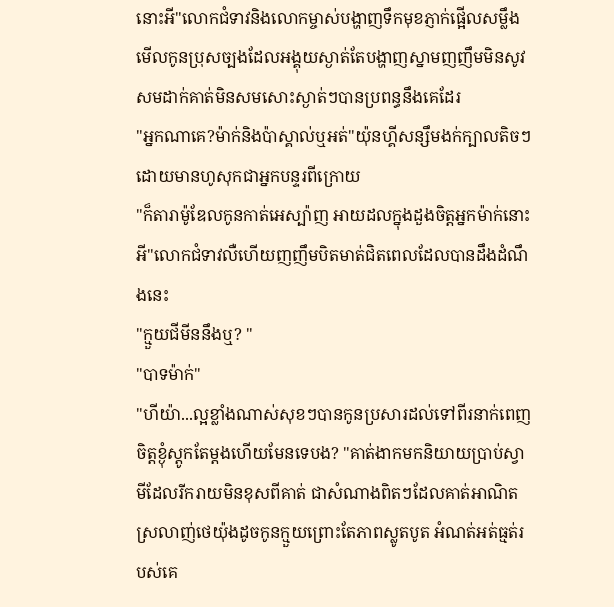នោះអី"លោកជំទាវនិងលោកម្ចាស់បង្ហាញទឹកមុខភ្ញាក់ផ្អើលសម្លឹងមើលកូនប្រុសច្បងដែលអង្គុយស្ងាត់តែបង្ហាញស្នាមញញឹមមិនសូវសមដាក់គាត់មិនសមសោះស្ងាត់ៗបានប្រពន្ធនឹងគេដែរ
"អ្នកណាគេ?ម៉ាក់និងប៉ាស្គាល់ឬអត់"យ៉ុនហ្គីសន្សឹមងក់ក្បាលតិចៗដោយមានហូសុកជាអ្នកបន្ទរពីក្រោយ
"ក៏តារាម៉ូឌែលកូនកាត់អេស្ប៉ាញ អាយដលក្នុងដួងចិត្តអ្នកម៉ាក់នោះអី"លោកជំទាវលឺហើយញញឹមបិតមាត់ជិតពេលដែលបានដឹងដំណឹងនេះ
"ក្មួយជីមីននឹងឬ? "
"បាទម៉ាក់"
"ហីយ៉ា...ល្អខ្លាំងណាស់សុខៗបានកូនប្រសារដល់ទៅពីរនាក់ពេញចិត្តខ្ងុំស្តូកតែម្តងហើយមែនទេបង? "គាត់ងាកមកនិយាយប្រាប់ស្វាមីដែលរីករាយមិនខុសពីគាត់ ជាសំណាងពិតៗដែលគាត់អាណិតស្រលាញ់ថេយ៉ុងដូចកូនក្មួយព្រោះតែភាពស្លូតបូត អំណត់អត់ធ្មត់របស់គេ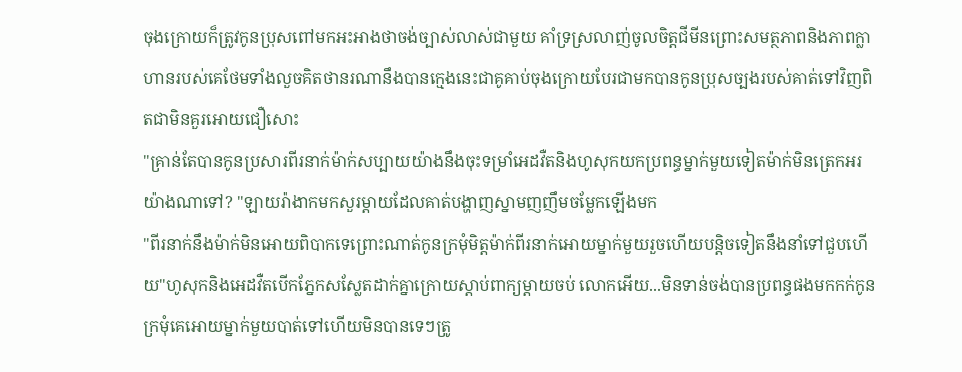ចុងក្រោយក៏ត្រូវកូនប្រុសពៅមកអះអាងថាចង់ច្បាស់លាស់ជាមួយ គាំទ្រស្រលាញ់ចូលចិត្តជីមីនព្រោះសមត្ថភាពនិងភាពក្លាហានរបស់គេថែមទាំងលួចគិតថានរណានឹងបានក្មេងនេះជាគូគាប់ចុងក្រោយបែរជាមកបានកូនប្រុសច្បងរបស់គាត់ទៅវិញពិតជាមិនគួរអោយជឿសោះ
"គ្រាន់តែបានកូនប្រសារពីរនាក់ម៉ាក់សប្បាយយ៉ាងនឹងចុះទម្រាំអេដវឺតនិងហូសុកយកប្រពន្ធម្នាក់មួយទៀតម៉ាក់មិនត្រេកអរយ៉ាងណាទៅ? "ឡាយរ៉ាងាកមកសួរម្តាយដែលគាត់បង្ហាញស្នាមញញឹមចម្លែកឡើងមក
"ពីរនាក់នឹងម៉ាក់មិនអោយពិបាកទេព្រោះណាត់កូនក្រមុំមិត្តម៉ាក់ពីរនាក់អោយម្នាក់មួយរួចហើយបន្តិចទៀតនឹងនាំទៅជួបហើយ"ហូសុកនិងអេដវឺតបើកភ្នែកសស្លែតដាក់គ្នាក្រោយស្តាប់ពាក្យម្តាយចប់ លោកអើយ...មិនទាន់ចង់បានប្រពន្ធផងមកកក់កូនក្រមុំគេអោយម្នាក់មួយបាត់ទៅហើយមិនបានទេៗត្រូ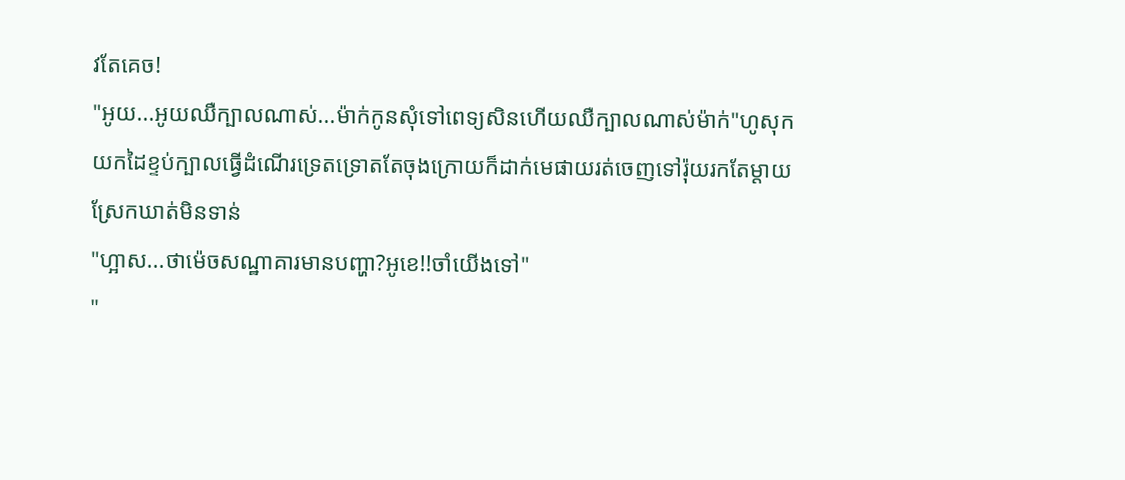វតែគេច!
"អូយ...អូយឈឺក្បាលណាស់...ម៉ាក់កូនសុំទៅពេទ្យសិនហើយឈឺក្បាលណាស់ម៉ាក់"ហូសុកយកដៃខ្ទប់ក្បាលធ្វើដំណើរទ្រេតទ្រោតតែចុងក្រោយក៏ដាក់មេផាយរត់ចេញទៅរ៉ុយរកតែម្តាយស្រែកឃាត់មិនទាន់
"ហ្អាស...ថាម៉េចសណ្ឋាគារមានបញ្ហា?អូខេ!!ចាំយើងទៅ"
"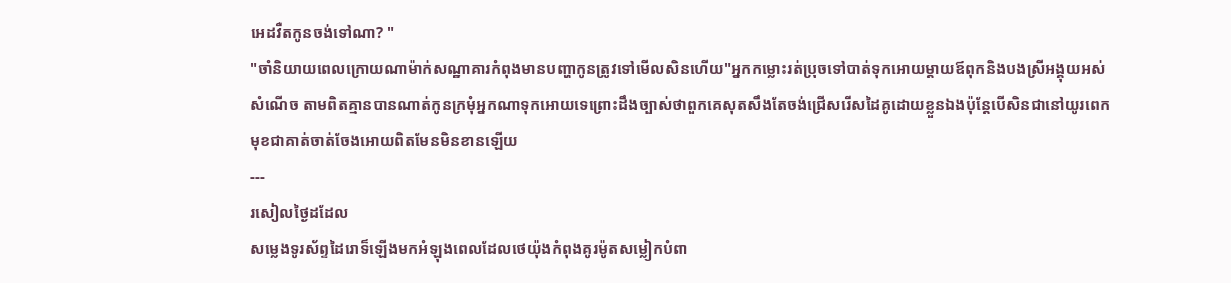អេដវឺតកូនចង់ទៅណា? "
"ចាំនិយាយពេលក្រោយណាម៉ាក់សណ្ឋាគារកំពុងមានបញ្ហាកូនត្រូវទៅមើលសិនហើយ"អ្នកកម្លោះរត់ប្រុចទៅបាត់ទុកអោយម្តាយឪពុកនិងបងស្រីអង្គុយអស់សំណើច តាមពិតគ្មានបានណាត់កូនក្រមុំអ្នកណាទុកអោយទេព្រោះដឹងច្បាស់ថាពួកគេសុតសឹងតែចង់ជ្រើសរើសដៃគូដោយខ្លួនឯងប៉ុន្តែបើសិនជានៅយូរពេកមុខជាគាត់ចាត់ចែងអោយពិតមែនមិនខានឡើយ
---
រសៀលថ្ងៃដដែល
សម្លេងទូរស័ព្ទដៃរោទ៏ឡើងមកអំឡុងពេលដែលថេយ៉ុងកំពុងគូរម៉ូតសម្លៀកបំពា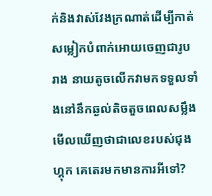ក់និងវាស់វែងក្រណាត់ដើម្បីកាត់សម្លៀកបំពាក់អោយចេញជារូបរាង នាយតូចលើកវាមកទទួលទាំងនៅនឹកឆ្ងល់តិចតួចពេលសម្លឹងមើលឃើញថាជាលេខរបស់ជុងហ្គុក គេតេរមកមានការអីទៅ?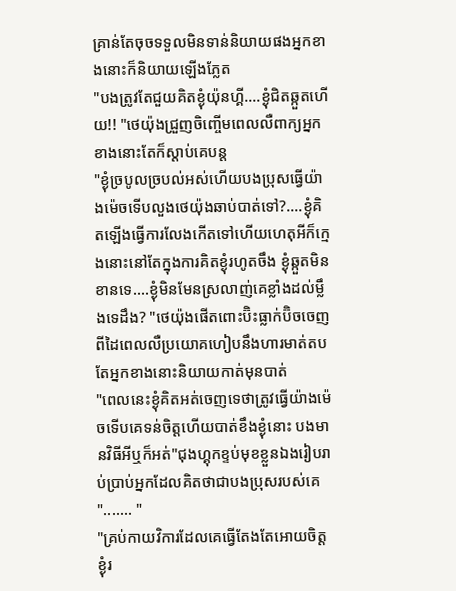គ្រាន់តែចុចទទួលមិនទាន់និយាយផងអ្នកខាងនោះក៏និយាយឡើងភ្លែត
"បងត្រូវតែជួយគិតខ្ងុំយ៉ុនហ្គី....ខ្ងុំជិតឆ្កួតហើយ!! "ថេយ៉ុងជ្រួញចិញ្ចើមពេលលឺពាក្យអ្នកខាងនោះតែក៏ស្តាប់គេបន្ត
"ខ្ងុំច្របូលច្របល់អស់ហើយបងប្រុសធ្វើយ៉ាងម៉េចទើបលួងថេយ៉ុងឆាប់បាត់ទៅ?....ខ្ងុំគិតឡើងធ្វើការលែងកើតទៅហើយហេតុអីក៏ក្មេងនោះនៅតែក្នុងការគិតខ្ងុំរហូតចឹង ខ្ងុំឆ្កួតមិនខានទេ....ខ្ងុំមិនមែនស្រលាញ់គេខ្លាំងដល់ម្លឹងទេដឹង? "ថេយ៉ុងផើតពោះប៊ិះធ្លាក់ប៊ិចចេញពីដៃពេលលឺប្រយោគហៀបនឹងហារមាត់តបតែអ្នកខាងនោះនិយាយកាត់មុនបាត់
"ពេលនេះខ្ងុំគិតអត់ចេញទេថាត្រូវធ្វើយ៉ាងម៉េចទើបគេទន់ចិត្តហើយបាត់ខឹងខ្ងុំនោះ បងមានវិធីអីឬក៏អត់"ជុងហ្គុកខ្ទប់មុខខ្លួនឯងរៀបរាប់ប្រាប់អ្នកដែលគិតថាជាបងប្រុសរបស់គេ
"....... "
"គ្រប់កាយវិការដែលគេធ្វើតែងតែអោយចិត្តខ្ងុំរ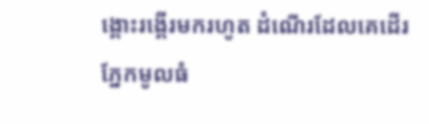ង្គោះរង្គើរមករហូត ដំណើរដែលគេដើរ ភ្នែកមូលធំ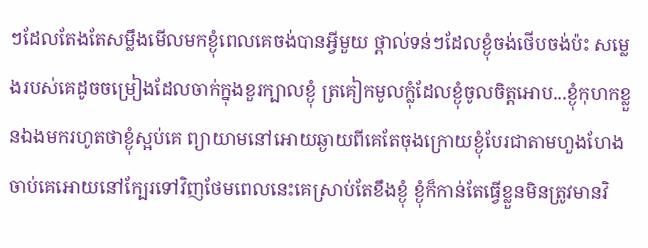ៗដែលតែងតែសម្លឹងមើលមកខ្ងុំពេលគេចង់បានអ្វីមួយ ថ្ពាល់ទន់ៗដែលខ្ងុំចង់ថើបចង់ប៉ះ សម្លេងរបស់គេដូចចម្រៀងដែលចាក់ក្នុងខួរក្បាលខ្ងុំ ត្រគៀកមូលក្លុំដែលខ្ងុំចូលចិត្តអោប...ខ្ងុំកុហកខ្លួនឯងមករហូតថាខ្ងុំស្អប់គេ ព្យាយាមនៅអោយឆ្ងាយពីគេតែចុងក្រោយខ្ងុំបែរជាតាមហួងហែងចាប់គេអោយនៅក្បែរទៅវិញថែមពេលនេះគេស្រាប់តែខឹងខ្ងុំ ខ្ងុំក៏កាន់តែធ្វើខ្លួនមិនត្រូវមានវិ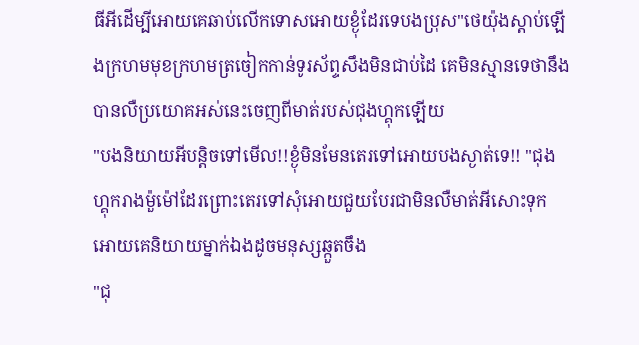ធីអីដើម្បីអោយគេឆាប់លើកទោសអោយខ្ងុំដែរទេបងប្រុស"ថេយ៉ុងស្តាប់ឡើងក្រហមមុខក្រហមត្រចៀកកាន់ទូរស័ព្ទសឹងមិនជាប់ដៃ គេមិនស្មានទេថានឹងបានលឺប្រយោគអស់នេះចេញពីមាត់របស់ជុងហ្គុកឡើយ
"បងនិយាយអីបន្តិចទៅមើល!!ខ្ងុំមិនមែនតេរទៅអោយបងស្ងាត់ទេ!! "ជុងហ្គុករាងម៉ួម៉ៅដែរព្រោះតេរទៅសុំអោយជួយបែរជាមិនលឺមាត់អីសោះទុកអោយគេនិយាយម្នាក់ឯងដូចមនុស្សឆ្កួតចឹង
"ជុ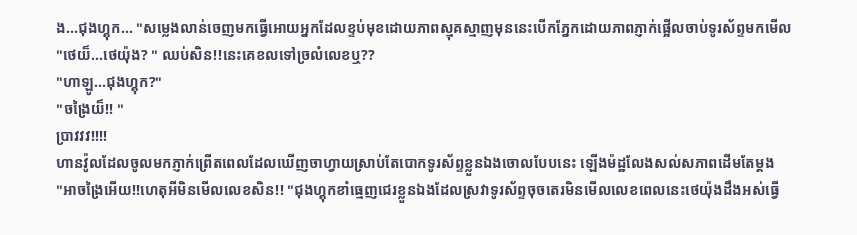ង...ជុងហ្គុក... "សម្លេងលាន់ចេញមកធ្វើអោយអ្នកដែលខ្ទប់មុខដោយភាពស្មុគស្មាញមុននេះបើកភ្នែកដោយភាពភ្ញាក់ផ្អើលចាប់ទូរស័ព្ទមកមើល
"ថេយ៏...ថេយ៉ុង? " ឈប់សិន!!នេះគេខលទៅច្រលំលេខឬ??
"ហាឡូ...ជុងហ្គុក?"
"ចង្រៃយ៏!! "
ប្រាវវវ!!!!
ហានវ៉ូលដែលចូលមកភ្ញាក់ព្រើតពេលដែលឃើញចាហ្វាយស្រាប់តែបោកទូរស័ព្ទខ្លួនឯងចោលបែបនេះ ឡើងម៉ដ្ឋលែងសល់សភាពដើមតែម្តង
"អាចង្រៃអើយ!!ហេតុអីមិនមើលលេខសិន!! "ជុងហ្គុកខាំធ្មេញជេរខ្លួនឯងដែលស្រវាទូរស័ព្ទចុចតេរមិនមើលលេខពេលនេះថេយ៉ុងដឹងអស់ធ្វើ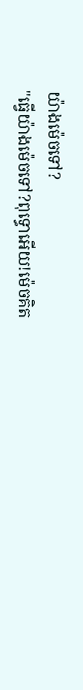យ៉ាងម៉េចទៅ?
"ធ្វើយ៉ាងម៉េចទៅ?ពុទ្ធោអើយ!ម៉េចគិត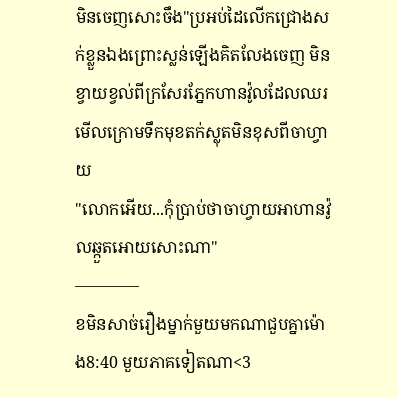មិនចេញសោះចឹង"ប្រអប់ដៃលើកជ្រោងសក់ខ្លួនឯងព្រោះស្លន់ឡើងគិតលែងចេញ មិនខ្វាយខ្វល់ពីក្រសែរភ្នែកហានវ៉ូលដែលឈរមើលក្រោមទឹកមុខតក់ស្លុតមិនខុសពីចាហ្វាយ
"លោកអើយ...កុំប្រាប់ថាចាហ្វាយអាហានវ៉ូលឆ្កួតអោយសោះណា"
————
ខមិនសាច់រឿងម្នាក់មួយមកណាជួបគ្នាម៉ោង8:40 មួយភាគទៀតណា<3